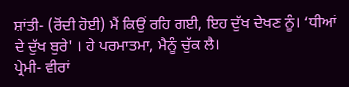ਸ਼ਾਂਤੀ- (ਰੋਂਦੀ ਹੋਈ) ਮੈਂ ਕਿਉਂ ਰਹਿ ਗਈ, ਇਹ ਦੁੱਖ ਦੇਖਣ ਨੂੰ। ‘ਧੀਆਂ ਦੇ ਦੁੱਖ ਬੁਰੇ' । ਹੇ ਪਰਮਾਤਮਾ, ਮੈਨੂੰ ਚੁੱਕ ਲੈ।
ਪ੍ਰੇਮੀ- ਵੀਰਾਂ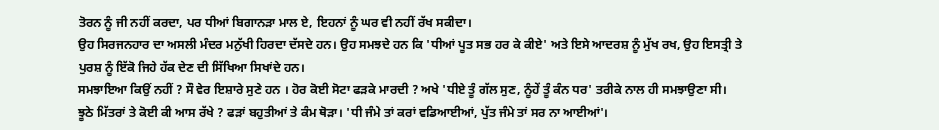ਤੋਰਨ ਨੂੰ ਜੀ ਨਹੀਂ ਕਰਦਾ, ਪਰ ਧੀਆਂ ਬਿਗਾਨੜਾ ਮਾਲ ਏ, ਇਹਨਾਂ ਨੂੰ ਘਰ ਵੀ ਨਹੀਂ ਰੱਖ ਸਕੀਦਾ।
ਉਹ ਸਿਰਜਨਹਾਰ ਦਾ ਅਸਲੀ ਮੰਦਰ ਮਨੁੱਖੀ ਹਿਰਦਾ ਦੱਸਦੇ ਹਨ। ਉਹ ਸਮਝਦੇ ਹਨ ਕਿ 'ਧੀਆਂ ਪੂਤ ਸਭ ਹਰ ਕੇ ਕੀਏ' ਅਤੇ ਇਸੇ ਆਦਰਸ਼ ਨੂੰ ਮੁੱਖ ਰਖ, ਉਹ ਇਸਤ੍ਰੀ ਤੇ ਪੁਰਸ਼ ਨੂੰ ਇੱਕੋ ਜਿਹੇ ਹੱਕ ਦੇਣ ਦੀ ਸਿੱਖਿਆ ਸਿਖਾਂਦੇ ਹਨ।
ਸਮਝਾਇਆ ਕਿਉਂ ਨਹੀਂ ? ਸੌ ਵੇਰ ਇਸ਼ਾਰੇ ਸੁਣੇ ਹਨ । ਹੋਰ ਕੋਈ ਸੋਟਾ ਫੜਕੇ ਮਾਰਦੀ ? ਅਖੇ 'ਧੀਏ ਤੂੰ ਗੱਲ ਸੁਣ, ਨੂੰਹੇਂ ਤੂੰ ਕੰਨ ਧਰ' ਤਰੀਕੇ ਨਾਲ ਹੀ ਸਮਝਾਉਣਾ ਸੀ।
ਝੂਠੇ ਮਿੱਤਰਾਂ ਤੇ ਕੋਈ ਕੀ ਆਸ ਰੱਖੇ ? ਫੜਾਂ ਬਹੁਤੀਆਂ ਤੇ ਕੰਮ ਥੋੜਾ। 'ਧੀ ਜੰਮੇ ਤਾਂ ਕਰਾਂ ਵਡਿਆਈਆਂ, ਪੁੱਤ ਜੰਮੇ ਤਾਂ ਸਰ ਨਾ ਆਈਆਂ'।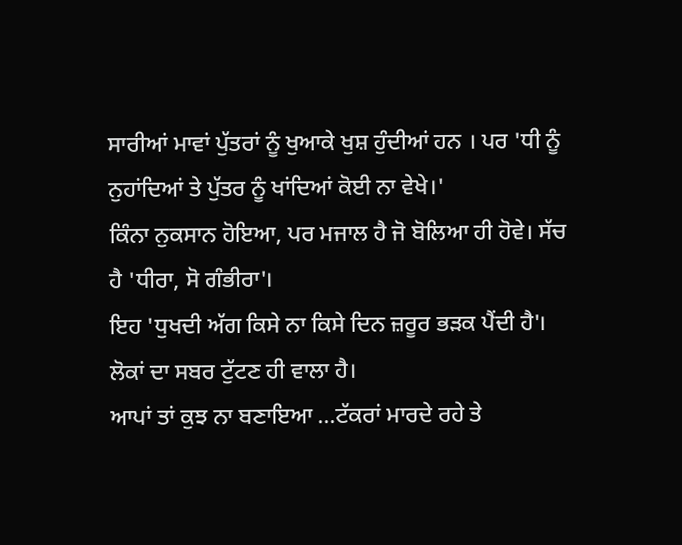ਸਾਰੀਆਂ ਮਾਵਾਂ ਪੁੱਤਰਾਂ ਨੂੰ ਖੁਆਕੇ ਖੁਸ਼ ਹੁੰਦੀਆਂ ਹਨ । ਪਰ 'ਧੀ ਨੂੰ ਨੁਹਾਂਦਿਆਂ ਤੇ ਪੁੱਤਰ ਨੂੰ ਖਾਂਦਿਆਂ ਕੋਈ ਨਾ ਵੇਖੇ।'
ਕਿੰਨਾ ਨੁਕਸਾਨ ਹੋਇਆ, ਪਰ ਮਜਾਲ ਹੈ ਜੋ ਬੋਲਿਆ ਹੀ ਹੋਵੇ। ਸੱਚ ਹੈ 'ਧੀਰਾ, ਸੋ ਗੰਭੀਰਾ'।
ਇਹ 'ਧੁਖਦੀ ਅੱਗ ਕਿਸੇ ਨਾ ਕਿਸੇ ਦਿਨ ਜ਼ਰੂਰ ਭੜਕ ਪੈਂਦੀ ਹੈ'। ਲੋਕਾਂ ਦਾ ਸਬਰ ਟੁੱਟਣ ਹੀ ਵਾਲਾ ਹੈ।
ਆਪਾਂ ਤਾਂ ਕੁਝ ਨਾ ਬਣਾਇਆ ...ਟੱਕਰਾਂ ਮਾਰਦੇ ਰਹੇ ਤੇ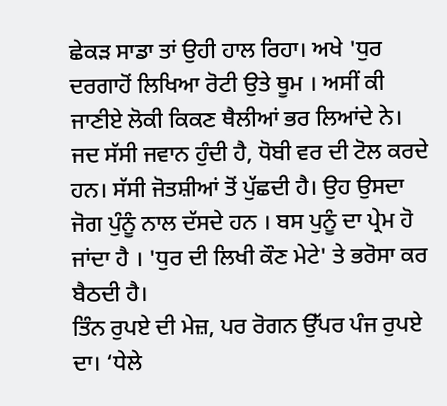ਛੇਕੜ ਸਾਡਾ ਤਾਂ ਉਹੀ ਹਾਲ ਰਿਹਾ। ਅਖੇ 'ਧੁਰ ਦਰਗਾਹੋਂ ਲਿਖਿਆ ਰੋਟੀ ਉਤੇ ਥੂਮ । ਅਸੀਂ ਕੀ ਜਾਣੀਏ ਲੋਕੀ ਕਿਕਣ ਥੈਲੀਆਂ ਭਰ ਲਿਆਂਦੇ ਨੇ।
ਜਦ ਸੱਸੀ ਜਵਾਨ ਹੁੰਦੀ ਹੈ, ਧੋਬੀ ਵਰ ਦੀ ਟੋਲ ਕਰਦੇ ਹਨ। ਸੱਸੀ ਜੋਤਸ਼ੀਆਂ ਤੋਂ ਪੁੱਛਦੀ ਹੈ। ਉਹ ਉਸਦਾ ਜੋਗ ਪੁੰਨੂੰ ਨਾਲ ਦੱਸਦੇ ਹਨ । ਬਸ ਪੁਨੂੰ ਦਾ ਪ੍ਰੇਮ ਹੋ ਜਾਂਦਾ ਹੈ । 'ਧੁਰ ਦੀ ਲਿਖੀ ਕੌਣ ਮੇਟੇ' ਤੇ ਭਰੋਸਾ ਕਰ ਬੈਠਦੀ ਹੈ।
ਤਿੰਨ ਰੁਪਏ ਦੀ ਮੇਜ਼, ਪਰ ਰੋਗਨ ਉੱਪਰ ਪੰਜ ਰੁਪਏ ਦਾ। ‘ਧੇਲੇ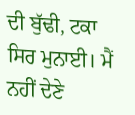ਦੀ ਬੁੱਢੀ, ਟਕਾ ਸਿਰ ਮੁਨਾਈ। ਮੈਂ ਨਹੀਂ ਦੇਣੇ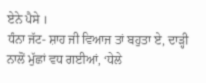ਏਨੇ ਪੈਸੇ ।
ਧੰਨਾ ਜੱਟ- ਸ਼ਾਹ ਜੀ ਵਿਆਜ ਤਾਂ ਬਹੁਤਾ ਏ, ਦਾੜ੍ਹੀ ਨਾਲੋਂ ਮੁੱਛਾਂ ਵਧ ਗਈਆਂ, ‘ਧੇਲੇ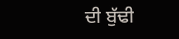ਦੀ ਬੁੱਢੀ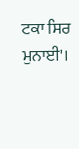ਟਕਾ ਸਿਰ ਮੁਨਾਈ'।